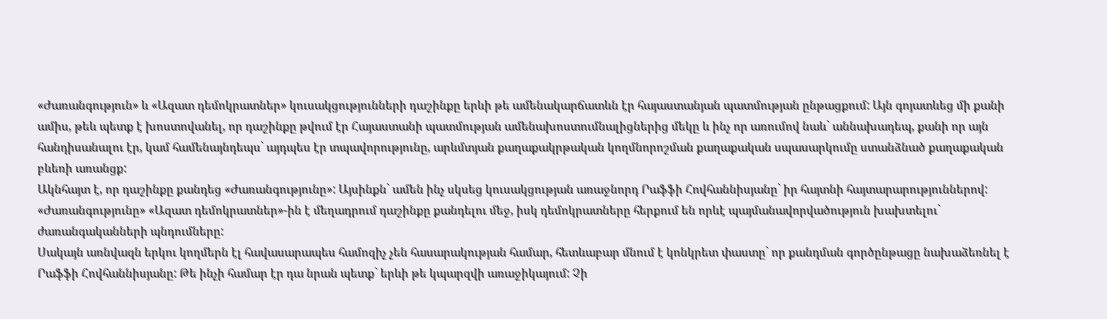«Ժառանգություն» և «Ազատ դեմոկրատներ» կուսակցությունների դաշինքը երևի թե ամենակարճատևն էր հայաստանյան պատմության ընթացքում: Այն գոյատևեց մի քանի ամիս, թեև պետք է խոստովանել, որ դաշինքը թվում էր Հայաստանի պատմության ամենախոստումնալիցներից մեկը և ինչ որ առումով նաև` աննախադեպ, քանի որ այն հանդիսանալու էր, կամ համենայնդեպս` այդպես էր տպավորությունը, արևմտյան քաղաքակրթական կողմնորոշման քաղաքական սպասարկումը ստանձնած քաղաքական բևեռի առանցք:
Ակնհայտ է, որ դաշինքը քանդեց «Ժառանգությունը»: Այսինքն` ամեն ինչ սկսեց կուսակցության առաջնորդ Րաֆֆի Հովհաննիսյանը` իր հայտնի հայտարարություններով: «Ժառանգությունը» «Ազատ դեմոկրատներ»-ին է մեղադրում դաշինքը քանդելու մեջ, իսկ դեմոկրատները հերքում են որևէ պայմանավորվածություն խախտելու` ժառանգականների պնդումները:
Սակայն առնվազն երկու կողմերն էլ հավասարապես համոզիչ չեն հասարակության համար, հետևաբար մնում է կոնկրետ փաստը` որ քանդման գործընթացը նախաձեռնել է Րաֆֆի Հովհաննիսյանը: Թե ինչի համար էր դա նրան պետք` երևի թե կպարզվի առաջիկայում: Չի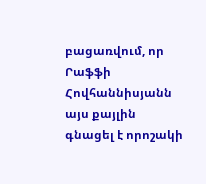բացառվում, որ Րաֆֆի Հովհաննիսյանն այս քայլին գնացել է որոշակի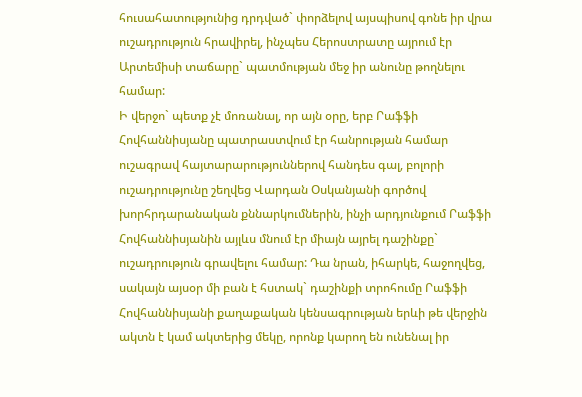հուսահատությունից դրդված` փորձելով այսպիսով գոնե իր վրա ուշադրություն հրավիրել, ինչպես Հերոստրատը այրում էր Արտեմիսի տաճարը` պատմության մեջ իր անունը թողնելու համար:
Ի վերջո` պետք չէ մոռանալ, որ այն օրը, երբ Րաֆֆի Հովհաննիսյանը պատրաստվում էր հանրության համար ուշագրավ հայտարարություններով հանդես գալ, բոլորի ուշադրությունը շեղվեց Վարդան Օսկանյանի գործով խորհրդարանական քննարկումներին, ինչի արդյունքում Րաֆֆի Հովհաննիսյանին այլևս մնում էր միայն այրել դաշինքը` ուշադրություն գրավելու համար: Դա նրան, իհարկե, հաջողվեց, սակայն այսօր մի բան է հստակ` դաշինքի տրոհումը Րաֆֆի Հովհաննիսյանի քաղաքական կենսագրության երևի թե վերջին ակտն է կամ ակտերից մեկը, որոնք կարող են ունենալ իր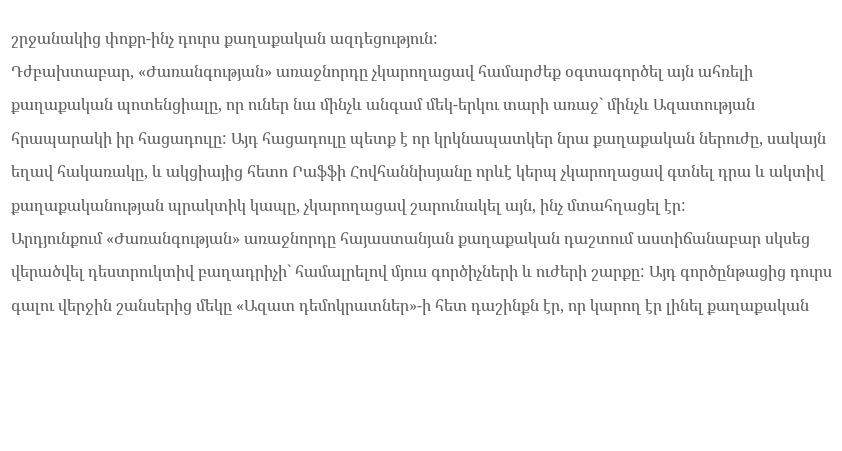շրջանակից փոքր-ինչ դուրս քաղաքական ազդեցություն:
Դժբախտաբար, «Ժառանգության» առաջնորդը չկարողացավ համարժեք օգտագործել այն ահռելի քաղաքական պոտենցիալը, որ ուներ նա մինչև անգամ մեկ-երկու տարի առաջ` մինչև Ազատության հրապարակի իր հացադուլը: Այդ հացադուլը պետք է որ կրկնապատկեր նրա քաղաքական ներուժը, սակայն եղավ հակառակը, և ակցիայից հետո Րաֆֆի Հովհաննիսյանը որևէ կերպ չկարողացավ գտնել դրա և ակտիվ քաղաքականության պրակտիկ կապը, չկարողացավ շարունակել այն, ինչ մտահղացել էր:
Արդյունքում «Ժառանգության» առաջնորդը հայաստանյան քաղաքական դաշտում աստիճանաբար սկսեց վերածվել դեստրուկտիվ բաղադրիչի` համալրելով մյուս գործիչների և ուժերի շարքը: Այդ գործընթացից դուրս գալու վերջին շանսերից մեկը «Ազատ դեմոկրատներ»-ի հետ դաշինքն էր, որ կարող էր լինել քաղաքական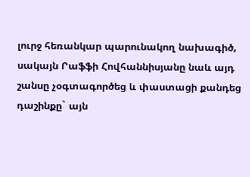լուրջ հեռանկար պարունակող նախագիծ, սակայն Րաֆֆի Հովհաննիսյանը նաև այդ շանսը չօգտագործեց և փաստացի քանդեց դաշինքը` այն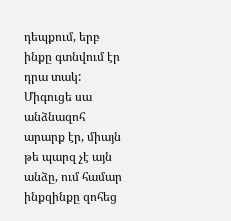դեպքում, երբ ինքը գտնվում էր դրա տակ:
Միգուցե սա անձնազոհ արարք էր, միայն թե պարզ չէ այն անձը, ում համար ինքզինքը զոհեց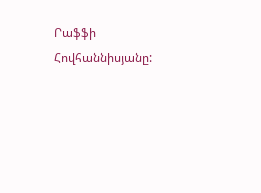Րաֆֆի Հովհաննիսյանը: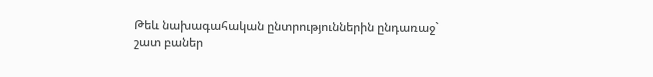Թեև նախագահական ընտրություններին ընդառաջ` շատ բաներ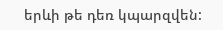երևի թե դեռ կպարզվեն: